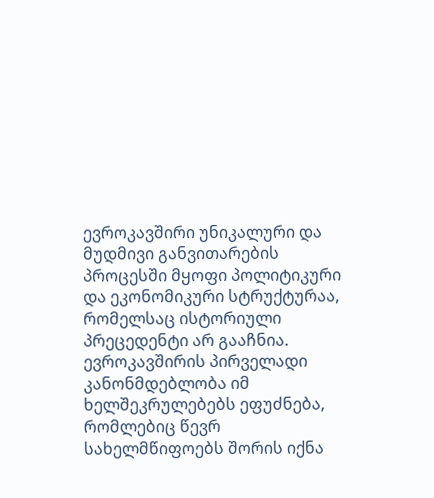ევროკავშირი უნიკალური და მუდმივი განვითარების პროცესში მყოფი პოლიტიკური და ეკონომიკური სტრუქტურაა, რომელსაც ისტორიული პრეცედენტი არ გააჩნია.
ევროკავშირის პირველადი კანონმდებლობა იმ ხელშეკრულებებს ეფუძნება, რომლებიც წევრ სახელმწიფოებს შორის იქნა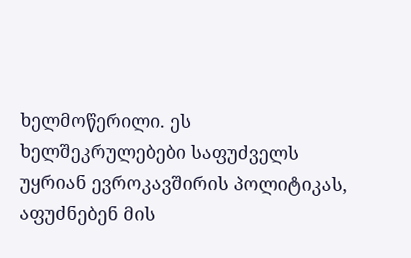ხელმოწერილი. ეს ხელშეკრულებები საფუძველს უყრიან ევროკავშირის პოლიტიკას, აფუძნებენ მის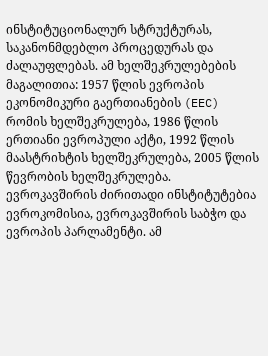ინსტიტუციონალურ სტრუქტურას, საკანონმდებლო პროცედურას და ძალაუფლებას. ამ ხელშეკრულებების მაგალითია: 1957 წლის ევროპის ეკონომიკური გაერთიანების (EEC) რომის ხელშეკრულება, 1986 წლის ერთიანი ევროპული აქტი, 1992 წლის მაასტრიხტის ხელშეკრულება, 2005 წლის წევრობის ხელშეკრულება.
ევროკავშირის ძირითადი ინსტიტუტებია ევროკომისია, ევროკავშირის საბჭო და ევროპის პარლამენტი. ამ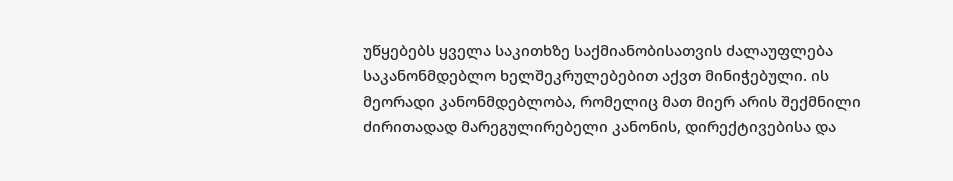უწყებებს ყველა საკითხზე საქმიანობისათვის ძალაუფლება საკანონმდებლო ხელშეკრულებებით აქვთ მინიჭებული. ის მეორადი კანონმდებლობა, რომელიც მათ მიერ არის შექმნილი ძირითადად მარეგულირებელი კანონის, დირექტივებისა და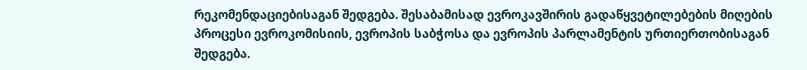რეკომენდაციებისაგან შედგება. შესაბამისად ევროკავშირის გადაწყვეტილებების მიღების პროცესი ევროკომისიის, ევროპის საბჭოსა და ევროპის პარლამენტის ურთიერთობისაგან შედგება.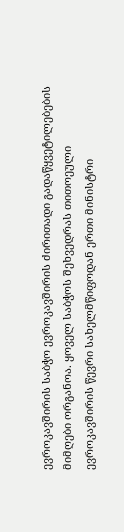ევროკავშირის საბჭო ევროკავშირის ძირითადი გადაწყვეტილებების მიმღები ორგანოა. ყოველ საბჭოს შეხვედრას თითოეული ევროკავშირის წევრი სახელმწიფოდან ერთი მინისტრი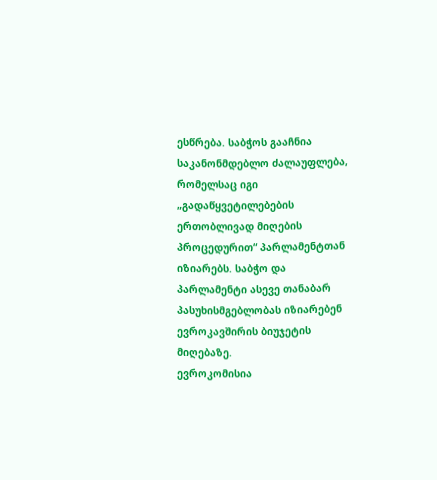ესწრება. საბჭოს გააჩნია საკანონმდებლო ძალაუფლება, რომელსაც იგი „გადაწყვეტილებების ერთობლივად მიღების პროცედურით“ პარლამენტთან იზიარებს. საბჭო და პარლამენტი ასევე თანაბარ პასუხისმგებლობას იზიარებენ ევროკავშირის ბიუჯეტის მიღებაზე.
ევროკომისია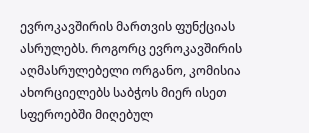ევროკავშირის მართვის ფუნქციას ასრულებს. როგორც ევროკავშირის აღმასრულებელი ორგანო, კომისია ახორციელებს საბჭოს მიერ ისეთ სფეროებში მიღებულ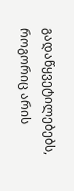გადაწყვეტილებებს, როგორიც არის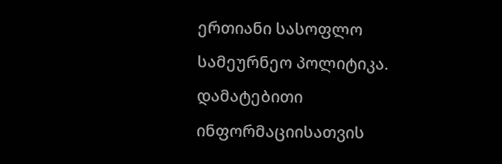ერთიანი სასოფლო სამეურნეო პოლიტიკა.
დამატებითი ინფორმაციისათვის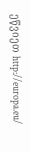ეწვიეთ http://europa.eu/